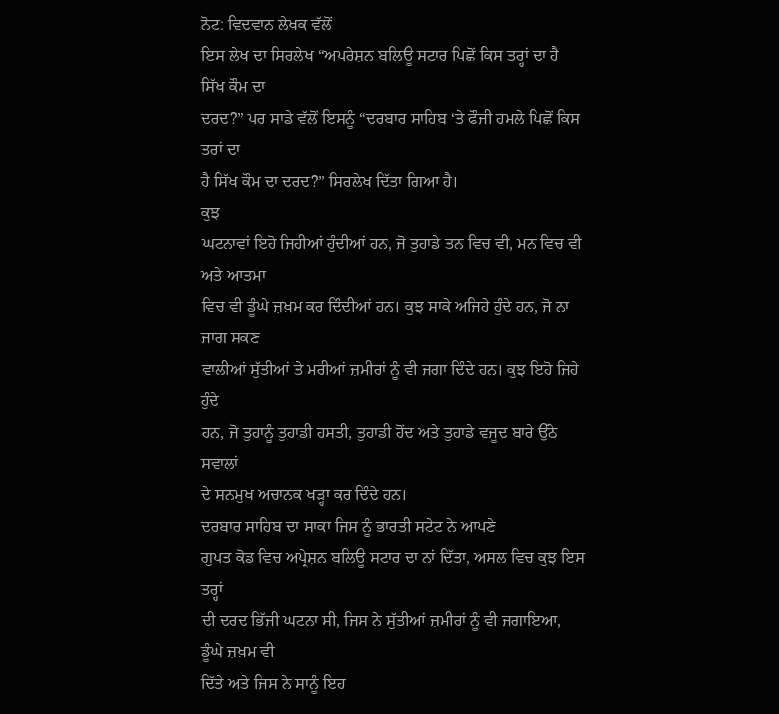ਨੋਟ: ਵਿਦਵਾਨ ਲੇਖਕ ਵੱਲੋਂ
ਇਸ ਲੇਖ ਦਾ ਸਿਰਲੇਖ “ਅਪਰੇਸ਼ਨ ਬਲਿਊ ਸਟਾਰ ਪਿਛੋਂ ਕਿਸ ਤਰ੍ਹਾਂ ਦਾ ਹੈ ਸਿੱਖ ਕੌਮ ਦਾ
ਦਰਦ?” ਪਰ ਸਾਡੇ ਵੱਲੋਂ ਇਸਨੂੰ “ਦਰਬਾਰ ਸਾਹਿਬ ‘ਤੇ ਫੌਜੀ ਹਮਲੇ ਪਿਛੋਂ ਕਿਸ ਤਰਾਂ ਦਾ
ਹੈ ਸਿੱਖ ਕੌਮ ਦਾ ਦਰਦ?” ਸਿਰਲੇਖ ਦਿੱਤਾ ਗਿਆ ਹੈ।
ਕੁਝ
ਘਟਨਾਵਾਂ ਇਹੋ ਜਿਹੀਆਂ ਹੁੰਦੀਆਂ ਹਨ, ਜੋ ਤੁਹਾਡੇ ਤਨ ਵਿਚ ਵੀ, ਮਨ ਵਿਚ ਵੀ ਅਤੇ ਆਤਮਾ
ਵਿਚ ਵੀ ਡੂੰਘੇ ਜ਼ਖ਼ਮ ਕਰ ਦਿੰਦੀਆਂ ਹਨ। ਕੁਝ ਸਾਕੇ ਅਜਿਹੇ ਹੁੰਦੇ ਹਨ, ਜੋ ਨਾ ਜਾਗ ਸਕਣ
ਵਾਲੀਆਂ ਸੁੱਤੀਆਂ ਤੇ ਮਰੀਆਂ ਜ਼ਮੀਰਾਂ ਨੂੰ ਵੀ ਜਗਾ ਦਿੰਦੇ ਹਨ। ਕੁਝ ਇਹੋ ਜਿਹੇ ਹੁੰਦੇ
ਹਨ, ਜੋ ਤੁਹਾਨੂੰ ਤੁਹਾਡੀ ਹਸਤੀ, ਤੁਹਾਡੀ ਹੋਂਦ ਅਤੇ ਤੁਹਾਡੇ ਵਜੂਦ ਬਾਰੇ ਉੱਠੇ ਸਵਾਲਾਂ
ਦੇ ਸਨਮੁਖ ਅਚਾਨਕ ਖੜ੍ਹਾ ਕਰ ਦਿੰਦੇ ਹਨ।
ਦਰਬਾਰ ਸਾਹਿਬ ਦਾ ਸਾਕਾ ਜਿਸ ਨੂੰ ਭਾਰਤੀ ਸਟੇਟ ਨੇ ਆਪਣੇ
ਗੁਪਤ ਕੋਡ ਵਿਚ ਅਪ੍ਰੇਸ਼ਨ ਬਲਿਊ ਸਟਾਰ ਦਾ ਨਾਂ ਦਿੱਤਾ, ਅਸਲ ਵਿਚ ਕੁਝ ਇਸ ਤਰ੍ਹਾਂ
ਦੀ ਦਰਦ ਭਿੱਜੀ ਘਟਨਾ ਸੀ, ਜਿਸ ਨੇ ਸੁੱਤੀਆਂ ਜ਼ਮੀਰਾਂ ਨੂੰ ਵੀ ਜਗਾਇਆ, ਡੂੰਘੇ ਜ਼ਖ਼ਮ ਵੀ
ਦਿੱਤੇ ਅਤੇ ਜਿਸ ਨੇ ਸਾਨੂੰ ਇਹ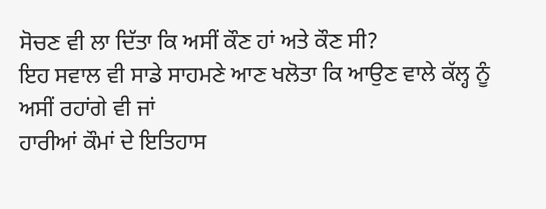ਸੋਚਣ ਵੀ ਲਾ ਦਿੱਤਾ ਕਿ ਅਸੀਂ ਕੌਣ ਹਾਂ ਅਤੇ ਕੌਣ ਸੀ?
ਇਹ ਸਵਾਲ ਵੀ ਸਾਡੇ ਸਾਹਮਣੇ ਆਣ ਖਲੋਤਾ ਕਿ ਆਉਣ ਵਾਲੇ ਕੱਲ੍ਹ ਨੂੰ ਅਸੀਂ ਰਹਾਂਗੇ ਵੀ ਜਾਂ
ਹਾਰੀਆਂ ਕੌਮਾਂ ਦੇ ਇਤਿਹਾਸ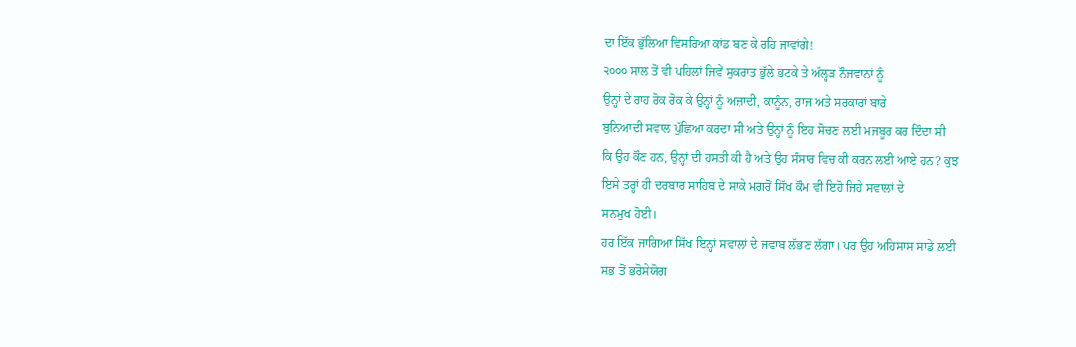ਦਾ ਇੱਕ ਭੁੱਲਿਆ ਵਿਸਰਿਆ ਕਾਂਡ ਬਣ ਕੇ ਰਹਿ ਜਾਵਾਂਗੇ!
੨੦੦੦ ਸਾਲ ਤੋਂ ਵੀ ਪਹਿਲਾਂ ਜਿਵੇਂ ਸੁਕਰਾਤ ਭੁੱਲੇ ਭਟਕੇ ਤੇ ਅੱਲ੍ਹੜ ਨੌਜਵਾਨਾਂ ਨੂੰ
ਉਨ੍ਹਾਂ ਦੇ ਰਾਹ ਰੋਕ ਰੋਕ ਕੇ ਉਨ੍ਹਾਂ ਨੂੰ ਅਜ਼ਾਦੀ, ਕਾਨੂੰਨ, ਰਾਜ ਅਤੇ ਸਰਕਾਰਾਂ ਬਾਰੇ
ਬੁਨਿਆਦੀ ਸਵਾਲ ਪੁੱਛਿਆ ਕਰਦਾ ਸੀ ਅਤੇ ਉਨ੍ਹਾਂ ਨੂੰ ਇਹ ਸੋਚਣ ਲਈ ਮਜਬੂਰ ਕਰ ਦਿੰਦਾ ਸੀ
ਕਿ ਉਹ ਕੌਣ ਹਨ, ਉਨ੍ਹਾਂ ਦੀ ਹਸਤੀ ਕੀ ਹੈ ਅਤੇ ਉਹ ਸੰਸਾਰ ਵਿਚ ਕੀ ਕਰਨ ਲਈ ਆਏ ਹਨ? ਕੁਝ
ਇਸੇ ਤਰ੍ਹਾਂ ਹੀ ਦਰਬਾਰ ਸਾਹਿਬ ਦੇ ਸਾਕੇ ਮਗਰੋਂ ਸਿੱਖ ਕੌਮ ਵੀ ਇਹੋ ਜਿਹੇ ਸਵਾਲਾਂ ਦੇ
ਸਨਮੁਖ ਹੋਈ।
ਹਰ ਇੱਕ ਜਾਗਿਆ ਸਿੱਖ ਇਨ੍ਹਾਂ ਸਵਾਲਾਂ ਦੇ ਜਵਾਬ ਲੱਭਣ ਲੱਗਾ। ਪਰ ਉਹ ਅਹਿਸਾਸ ਸਾਡੇ ਲਈ
ਸਭ ਤੋਂ ਭਰੋਸੇਯੋਗ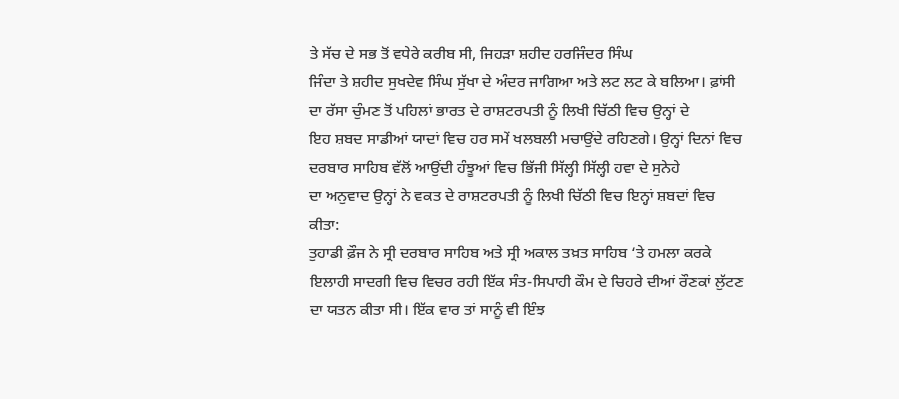ਤੇ ਸੱਚ ਦੇ ਸਭ ਤੋਂ ਵਧੇਰੇ ਕਰੀਬ ਸੀ, ਜਿਹੜਾ ਸ਼ਹੀਦ ਹਰਜਿੰਦਰ ਸਿੰਘ
ਜਿੰਦਾ ਤੇ ਸ਼ਹੀਦ ਸੁਖਦੇਵ ਸਿੰਘ ਸੁੱਖਾ ਦੇ ਅੰਦਰ ਜਾਗਿਆ ਅਤੇ ਲਟ ਲਟ ਕੇ ਬਲਿਆ। ਫ਼ਾਂਸੀ
ਦਾ ਰੱਸਾ ਚੁੰਮਣ ਤੋਂ ਪਹਿਲਾਂ ਭਾਰਤ ਦੇ ਰਾਸ਼ਟਰਪਤੀ ਨੂੰ ਲਿਖੀ ਚਿੱਠੀ ਵਿਚ ਉਨ੍ਹਾਂ ਦੇ
ਇਹ ਸ਼ਬਦ ਸਾਡੀਆਂ ਯਾਦਾਂ ਵਿਚ ਹਰ ਸਮੇਂ ਖਲਬਲੀ ਮਚਾਉਂਦੇ ਰਹਿਣਗੇ। ਉਨ੍ਹਾਂ ਦਿਨਾਂ ਵਿਚ
ਦਰਬਾਰ ਸਾਹਿਬ ਵੱਲੋਂ ਆਉਂਦੀ ਹੰਝੂਆਂ ਵਿਚ ਭਿੱਜੀ ਸਿੱਲ੍ਹੀ ਸਿੱਲ੍ਹੀ ਹਵਾ ਦੇ ਸੁਨੇਹੇ
ਦਾ ਅਨੁਵਾਦ ਉਨ੍ਹਾਂ ਨੇ ਵਕਤ ਦੇ ਰਾਸ਼ਟਰਪਤੀ ਨੂੰ ਲਿਖੀ ਚਿੱਠੀ ਵਿਚ ਇਨ੍ਹਾਂ ਸ਼ਬਦਾਂ ਵਿਚ
ਕੀਤਾ:
ਤੁਹਾਡੀ ਫ਼ੌਜ ਨੇ ਸ੍ਰੀ ਦਰਬਾਰ ਸਾਹਿਬ ਅਤੇ ਸ੍ਰੀ ਅਕਾਲ ਤਖ਼ਤ ਸਾਹਿਬ ‘ਤੇ ਹਮਲਾ ਕਰਕੇ
ਇਲਾਹੀ ਸਾਦਗੀ ਵਿਚ ਵਿਚਰ ਰਹੀ ਇੱਕ ਸੰਤ-ਸਿਪਾਹੀ ਕੌਮ ਦੇ ਚਿਹਰੇ ਦੀਆਂ ਰੌਣਕਾਂ ਲੁੱਟਣ
ਦਾ ਯਤਨ ਕੀਤਾ ਸੀ। ਇੱਕ ਵਾਰ ਤਾਂ ਸਾਨੂੰ ਵੀ ਇੰਝ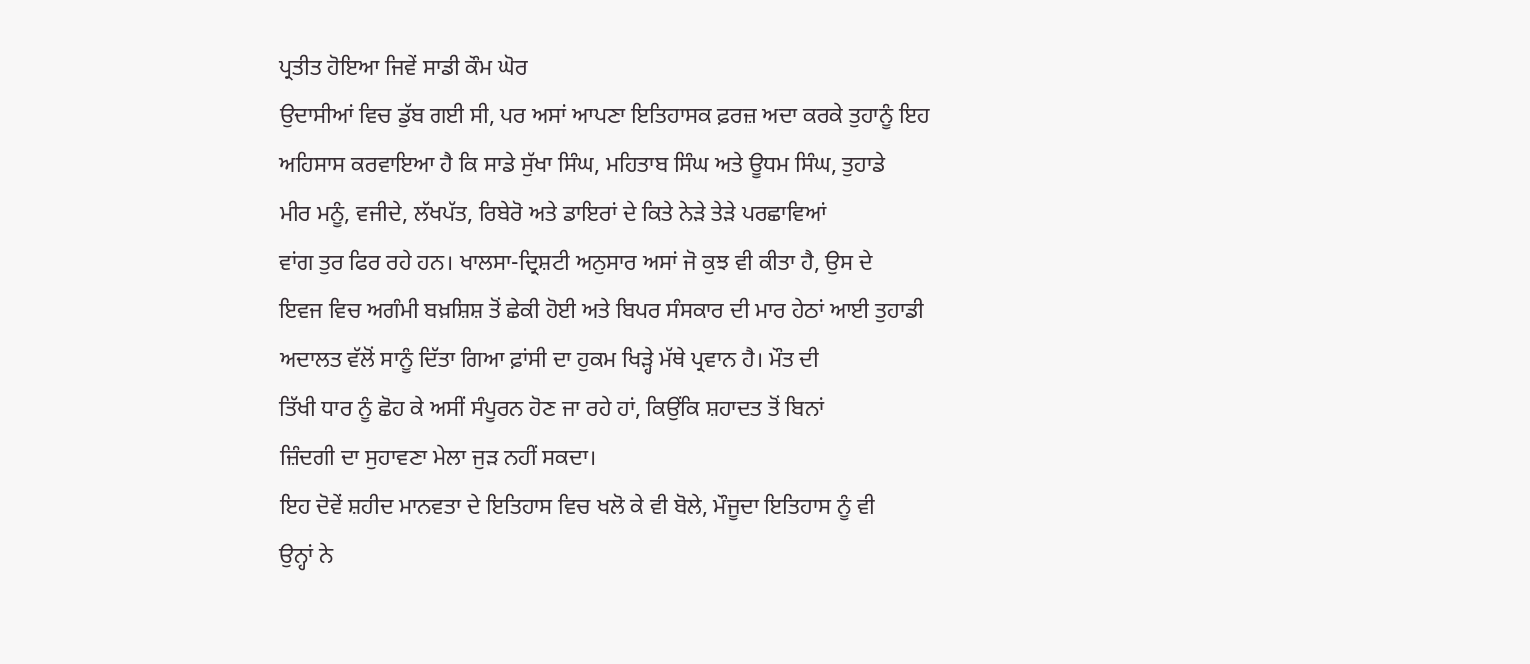ਪ੍ਰਤੀਤ ਹੋਇਆ ਜਿਵੇਂ ਸਾਡੀ ਕੌਮ ਘੋਰ
ਉਦਾਸੀਆਂ ਵਿਚ ਡੁੱਬ ਗਈ ਸੀ, ਪਰ ਅਸਾਂ ਆਪਣਾ ਇਤਿਹਾਸਕ ਫ਼ਰਜ਼ ਅਦਾ ਕਰਕੇ ਤੁਹਾਨੂੰ ਇਹ
ਅਹਿਸਾਸ ਕਰਵਾਇਆ ਹੈ ਕਿ ਸਾਡੇ ਸੁੱਖਾ ਸਿੰਘ, ਮਹਿਤਾਬ ਸਿੰਘ ਅਤੇ ਊਧਮ ਸਿੰਘ, ਤੁਹਾਡੇ
ਮੀਰ ਮਨੂੰ, ਵਜੀਦੇ, ਲੱਖਪੱਤ, ਰਿਬੇਰੋ ਅਤੇ ਡਾਇਰਾਂ ਦੇ ਕਿਤੇ ਨੇੜੇ ਤੇੜੇ ਪਰਛਾਵਿਆਂ
ਵਾਂਗ ਤੁਰ ਫਿਰ ਰਹੇ ਹਨ। ਖਾਲਸਾ-ਦ੍ਰਿਸ਼ਟੀ ਅਨੁਸਾਰ ਅਸਾਂ ਜੋ ਕੁਝ ਵੀ ਕੀਤਾ ਹੈ, ਉਸ ਦੇ
ਇਵਜ ਵਿਚ ਅਗੰਮੀ ਬਖ਼ਸ਼ਿਸ਼ ਤੋਂ ਛੇਕੀ ਹੋਈ ਅਤੇ ਬਿਪਰ ਸੰਸਕਾਰ ਦੀ ਮਾਰ ਹੇਠਾਂ ਆਈ ਤੁਹਾਡੀ
ਅਦਾਲਤ ਵੱਲੋਂ ਸਾਨੂੰ ਦਿੱਤਾ ਗਿਆ ਫ਼ਾਂਸੀ ਦਾ ਹੁਕਮ ਖਿੜ੍ਹੇ ਮੱਥੇ ਪ੍ਰਵਾਨ ਹੈ। ਮੌਤ ਦੀ
ਤਿੱਖੀ ਧਾਰ ਨੂੰ ਛੋਹ ਕੇ ਅਸੀਂ ਸੰਪੂਰਨ ਹੋਣ ਜਾ ਰਹੇ ਹਾਂ, ਕਿਉਂਕਿ ਸ਼ਹਾਦਤ ਤੋਂ ਬਿਨਾਂ
ਜ਼ਿੰਦਗੀ ਦਾ ਸੁਹਾਵਣਾ ਮੇਲਾ ਜੁੜ ਨਹੀਂ ਸਕਦਾ।
ਇਹ ਦੋਵੇਂ ਸ਼ਹੀਦ ਮਾਨਵਤਾ ਦੇ ਇਤਿਹਾਸ ਵਿਚ ਖਲੋ ਕੇ ਵੀ ਬੋਲੇ, ਮੌਜੂਦਾ ਇਤਿਹਾਸ ਨੂੰ ਵੀ
ਉਨ੍ਹਾਂ ਨੇ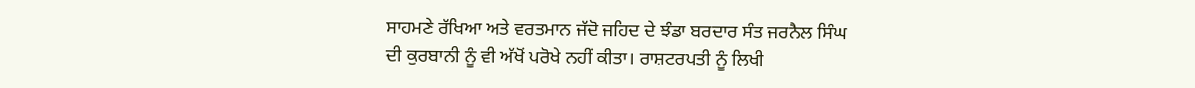ਸਾਹਮਣੇ ਰੱਖਿਆ ਅਤੇ ਵਰਤਮਾਨ ਜੱਦੋ ਜਹਿਦ ਦੇ ਝੰਡਾ ਬਰਦਾਰ ਸੰਤ ਜਰਨੈਲ ਸਿੰਘ
ਦੀ ਕੁਰਬਾਨੀ ਨੂੰ ਵੀ ਅੱਖੋਂ ਪਰੋਖੇ ਨਹੀਂ ਕੀਤਾ। ਰਾਸ਼ਟਰਪਤੀ ਨੂੰ ਲਿਖੀ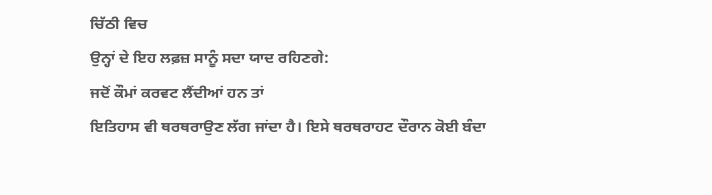ਚਿੱਠੀ ਵਿਚ
ਉਨ੍ਹਾਂ ਦੇ ਇਹ ਲਫ਼ਜ਼ ਸਾਨੂੰ ਸਦਾ ਯਾਦ ਰਹਿਣਗੇ:
ਜਦੋਂ ਕੌਮਾਂ ਕਰਵਟ ਲੈਂਦੀਆਂ ਹਨ ਤਾਂ
ਇਤਿਹਾਸ ਵੀ ਥਰਥਰਾਉਣ ਲੱਗ ਜਾਂਦਾ ਹੈ। ਇਸੇ ਥਰਥਰਾਹਟ ਦੌਰਾਨ ਕੋਈ ਬੰਦਾ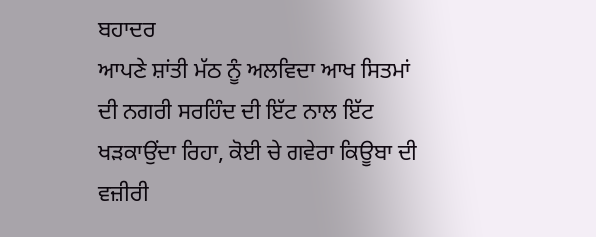ਬਹਾਦਰ
ਆਪਣੇ ਸ਼ਾਂਤੀ ਮੱਠ ਨੂੰ ਅਲਵਿਦਾ ਆਖ ਸਿਤਮਾਂ ਦੀ ਨਗਰੀ ਸਰਹਿੰਦ ਦੀ ਇੱਟ ਨਾਲ ਇੱਟ
ਖੜਕਾਉਂਦਾ ਰਿਹਾ, ਕੋਈ ਚੇ ਗਵੇਰਾ ਕਿਊਬਾ ਦੀ ਵਜ਼ੀਰੀ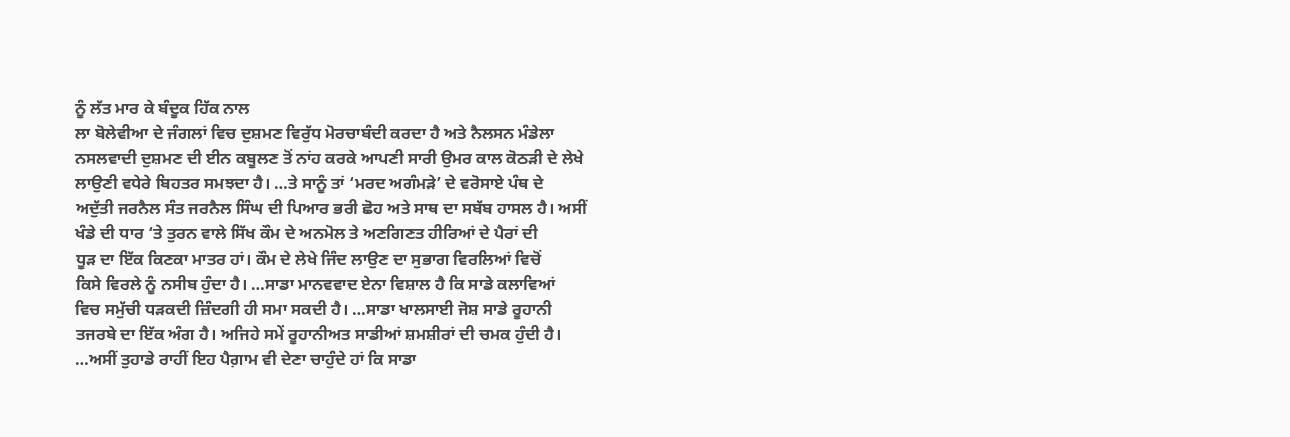ਨੂੰ ਲੱਤ ਮਾਰ ਕੇ ਬੰਦੂਕ ਹਿੱਕ ਨਾਲ
ਲਾ ਬੋਲੇਵੀਆ ਦੇ ਜੰਗਲਾਂ ਵਿਚ ਦੁਸ਼ਮਣ ਵਿਰੁੱਧ ਮੋਰਚਾਬੰਦੀ ਕਰਦਾ ਹੈ ਅਤੇ ਨੈਲਸਨ ਮੰਡੇਲਾ
ਨਸਲਵਾਦੀ ਦੁਸ਼ਮਣ ਦੀ ਈਨ ਕਬੂਲਣ ਤੋਂ ਨਾਂਹ ਕਰਕੇ ਆਪਣੀ ਸਾਰੀ ਉਮਰ ਕਾਲ ਕੋਠੜੀ ਦੇ ਲੇਖੇ
ਲਾਉਣੀ ਵਧੇਰੇ ਬਿਹਤਰ ਸਮਝਦਾ ਹੈ। …ਤੇ ਸਾਨੂੰ ਤਾਂ ‘ਮਰਦ ਅਗੰਮੜੇ’ ਦੇ ਵਰੋਸਾਏ ਪੰਥ ਦੇ
ਅਦੁੱਤੀ ਜਰਨੈਲ ਸੰਤ ਜਰਨੈਲ ਸਿੰਘ ਦੀ ਪਿਆਰ ਭਰੀ ਛੋਹ ਅਤੇ ਸਾਥ ਦਾ ਸਬੱਬ ਹਾਸਲ ਹੈ। ਅਸੀਂ
ਖੰਡੇ ਦੀ ਧਾਰ ‘ਤੇ ਤੁਰਨ ਵਾਲੇ ਸਿੱਖ ਕੌਮ ਦੇ ਅਨਮੋਲ ਤੇ ਅਣਗਿਣਤ ਹੀਰਿਆਂ ਦੇ ਪੈਰਾਂ ਦੀ
ਧੂੜ ਦਾ ਇੱਕ ਕਿਣਕਾ ਮਾਤਰ ਹਾਂ। ਕੌਮ ਦੇ ਲੇਖੇ ਜਿੰਦ ਲਾਉਣ ਦਾ ਸੁਭਾਗ ਵਿਰਲਿਆਂ ਵਿਚੋਂ
ਕਿਸੇ ਵਿਰਲੇ ਨੂੰ ਨਸੀਬ ਹੁੰਦਾ ਹੈ। …ਸਾਡਾ ਮਾਨਵਵਾਦ ਏਨਾ ਵਿਸ਼ਾਲ ਹੈ ਕਿ ਸਾਡੇ ਕਲਾਵਿਆਂ
ਵਿਚ ਸਮੁੱਚੀ ਧੜਕਦੀ ਜ਼ਿੰਦਗੀ ਹੀ ਸਮਾ ਸਕਦੀ ਹੈ। …ਸਾਡਾ ਖਾਲਸਾਈ ਜੋਸ਼ ਸਾਡੇ ਰੂਹਾਨੀ
ਤਜਰਬੇ ਦਾ ਇੱਕ ਅੰਗ ਹੈ। ਅਜਿਹੇ ਸਮੇਂ ਰੂਹਾਨੀਅਤ ਸਾਡੀਆਂ ਸ਼ਮਸ਼ੀਰਾਂ ਦੀ ਚਮਕ ਹੁੰਦੀ ਹੈ।
…ਅਸੀਂ ਤੁਹਾਡੇ ਰਾਹੀਂ ਇਹ ਪੈਗ਼ਾਮ ਵੀ ਦੇਣਾ ਚਾਹੁੰਦੇ ਹਾਂ ਕਿ ਸਾਡਾ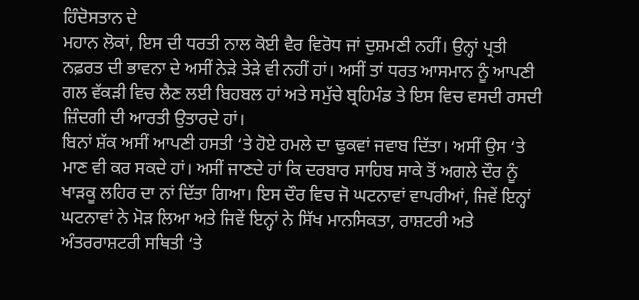ਹਿੰਦੋਸਤਾਨ ਦੇ
ਮਹਾਨ ਲੋਕਾਂ, ਇਸ ਦੀ ਧਰਤੀ ਨਾਲ ਕੋਈ ਵੈਰ ਵਿਰੋਧ ਜਾਂ ਦੁਸ਼ਮਣੀ ਨਹੀਂ। ਉਨ੍ਹਾਂ ਪ੍ਰਤੀ
ਨਫ਼ਰਤ ਦੀ ਭਾਵਨਾ ਦੇ ਅਸੀਂ ਨੇੜੇ ਤੇੜੇ ਵੀ ਨਹੀਂ ਹਾਂ। ਅਸੀਂ ਤਾਂ ਧਰਤ ਆਸਮਾਨ ਨੂੰ ਆਪਣੀ
ਗਲ ਵੱਕੜੀ ਵਿਚ ਲੈਣ ਲਈ ਬਿਹਬਲ ਹਾਂ ਅਤੇ ਸਮੁੱਚੇ ਬ੍ਰਹਿਮੰਡ ਤੇ ਇਸ ਵਿਚ ਵਸਦੀ ਰਸਦੀ
ਜ਼ਿੰਦਗੀ ਦੀ ਆਰਤੀ ਉਤਾਰਦੇ ਹਾਂ।
ਬਿਨਾਂ ਸ਼ੱਕ ਅਸੀਂ ਆਪਣੀ ਹਸਤੀ ‘ਤੇ ਹੋਏ ਹਮਲੇ ਦਾ ਢੁਕਵਾਂ ਜਵਾਬ ਦਿੱਤਾ। ਅਸੀਂ ਉਸ ‘ਤੇ
ਮਾਣ ਵੀ ਕਰ ਸਕਦੇ ਹਾਂ। ਅਸੀਂ ਜਾਣਦੇ ਹਾਂ ਕਿ ਦਰਬਾਰ ਸਾਹਿਬ ਸਾਕੇ ਤੋਂ ਅਗਲੇ ਦੌਰ ਨੂੰ
ਖਾੜਕੂ ਲਹਿਰ ਦਾ ਨਾਂ ਦਿੱਤਾ ਗਿਆ। ਇਸ ਦੌਰ ਵਿਚ ਜੋ ਘਟਨਾਵਾਂ ਵਾਪਰੀਆਂ, ਜਿਵੇਂ ਇਨ੍ਹਾਂ
ਘਟਨਾਵਾਂ ਨੇ ਮੋੜ ਲਿਆ ਅਤੇ ਜਿਵੇਂ ਇਨ੍ਹਾਂ ਨੇ ਸਿੱਖ ਮਾਨਸਿਕਤਾ, ਰਾਸ਼ਟਰੀ ਅਤੇ
ਅੰਤਰਰਾਸ਼ਟਰੀ ਸਥਿਤੀ ‘ਤੇ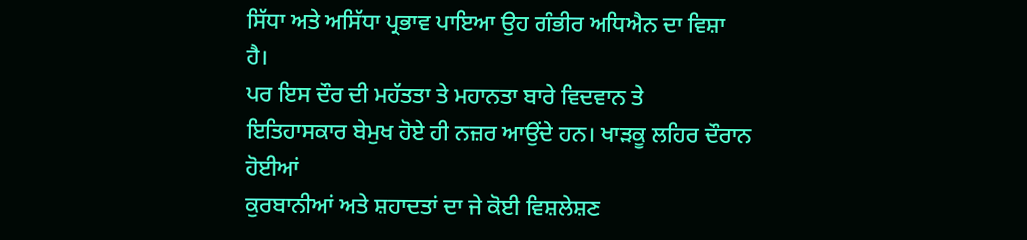ਸਿੱਧਾ ਅਤੇ ਅਸਿੱਧਾ ਪ੍ਰਭਾਵ ਪਾਇਆ ਉਹ ਗੰਭੀਰ ਅਧਿਐਨ ਦਾ ਵਿਸ਼ਾ
ਹੈ।
ਪਰ ਇਸ ਦੌਰ ਦੀ ਮਹੱਤਤਾ ਤੇ ਮਹਾਨਤਾ ਬਾਰੇ ਵਿਦਵਾਨ ਤੇ
ਇਤਿਹਾਸਕਾਰ ਬੇਮੁਖ ਹੋਏ ਹੀ ਨਜ਼ਰ ਆਉਂਦੇ ਹਨ। ਖਾੜਕੂ ਲਹਿਰ ਦੌਰਾਨ ਹੋਈਆਂ
ਕੁਰਬਾਨੀਆਂ ਅਤੇ ਸ਼ਹਾਦਤਾਂ ਦਾ ਜੇ ਕੋਈ ਵਿਸ਼ਲੇਸ਼ਣ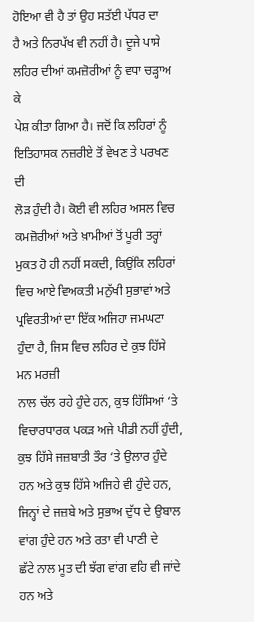ਹੋਇਆ ਵੀ ਹੈ ਤਾਂ ਉਹ ਸਤੱਈ ਪੱਧਰ ਦਾ
ਹੈ ਅਤੇ ਨਿਰਪੱਖ ਵੀ ਨਹੀਂ ਹੈ। ਦੂਜੇ ਪਾਸੇ ਲਹਿਰ ਦੀਆਂ ਕਮਜ਼ੋਰੀਆਂ ਨੂੰ ਵਧਾ ਚੜ੍ਹਾਅ ਕੇ
ਪੇਸ਼ ਕੀਤਾ ਗਿਆ ਹੈ। ਜਦੋਂ ਕਿ ਲਹਿਰਾਂ ਨੂੰ ਇਤਿਹਾਸਕ ਨਜ਼ਰੀਏ ਤੋਂ ਵੇਖਣ ਤੇ ਪਰਖਣ ਦੀ
ਲੋੜ ਹੁੰਦੀ ਹੈ। ਕੋਈ ਵੀ ਲਹਿਰ ਅਸਲ ਵਿਚ ਕਮਜ਼ੋਰੀਆਂ ਅਤੇ ਖ਼ਾਮੀਆਂ ਤੋਂ ਪੂਰੀ ਤਰ੍ਹਾਂ
ਮੁਕਤ ਹੋ ਹੀ ਨਹੀਂ ਸਕਦੀ, ਕਿਉਂਕਿ ਲਹਿਰਾਂ ਵਿਚ ਆਏ ਵਿਅਕਤੀ ਮਨੁੱਖੀ ਸੁਭਾਵਾਂ ਅਤੇ
ਪ੍ਰਵਿਰਤੀਆਂ ਦਾ ਇੱਕ ਅਜਿਹਾ ਜਮਘਟਾ ਹੁੰਦਾ ਹੈ, ਜਿਸ ਵਿਚ ਲਹਿਰ ਦੇ ਕੁਝ ਹਿੱਸੇ ਮਨ ਮਰਜ਼ੀ
ਨਾਲ ਚੱਲ ਰਹੇ ਹੁੰਦੇ ਹਨ, ਕੁਝ ਹਿੱਸਿਆਂ ‘ਤੇ ਵਿਚਾਰਧਾਰਕ ਪਕੜ ਅਜੇ ਪੀਡੀ ਨਹੀਂ ਹੁੰਦੀ,
ਕੁਝ ਹਿੱਸੇ ਜਜ਼ਬਾਤੀ ਤੌਰ ‘ਤੇ ਉਲਾਰ ਹੁੰਦੇ ਹਨ ਅਤੇ ਕੁਝ ਹਿੱਸੇ ਅਜਿਹੇ ਵੀ ਹੁੰਦੇ ਹਨ,
ਜਿਨ੍ਹਾਂ ਦੇ ਜਜ਼ਬੇ ਅਤੇ ਸੁਭਾਅ ਦੁੱਧ ਦੇ ਉਬਾਲ ਵਾਂਗ ਹੁੰਦੇ ਹਨ ਅਤੇ ਰਤਾ ਵੀ ਪਾਣੀ ਦੇ
ਛੱਟੇ ਨਾਲ ਮੂਤ ਦੀ ਝੱਗ ਵਾਂਗ ਵਹਿ ਵੀ ਜਾਂਦੇ ਹਨ ਅਤੇ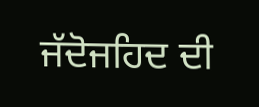ਜੱਦੋਜਹਿਦ ਦੀ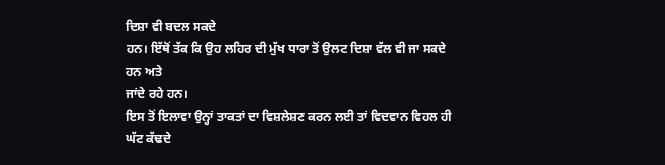ਦਿਸ਼ਾ ਵੀ ਬਦਲ ਸਕਦੇ
ਹਨ। ਇੱਥੋਂ ਤੱਕ ਕਿ ਉਹ ਲਹਿਰ ਦੀ ਮੁੱਖ ਧਾਰਾ ਤੋਂ ਉਲਟ ਦਿਸ਼ਾ ਵੱਲ ਵੀ ਜਾ ਸਕਦੇ ਹਨ ਅਤੇ
ਜਾਂਦੇ ਰਹੇ ਹਨ।
ਇਸ ਤੋਂ ਇਲਾਵਾ ਉਨ੍ਹਾਂ ਤਾਕਤਾਂ ਦਾ ਵਿਸ਼ਲੇਸ਼ਣ ਕਰਨ ਲਈ ਤਾਂ ਵਿਦਵਾਨ ਵਿਹਲ ਹੀ ਘੱਟ ਕੱਢਦੇ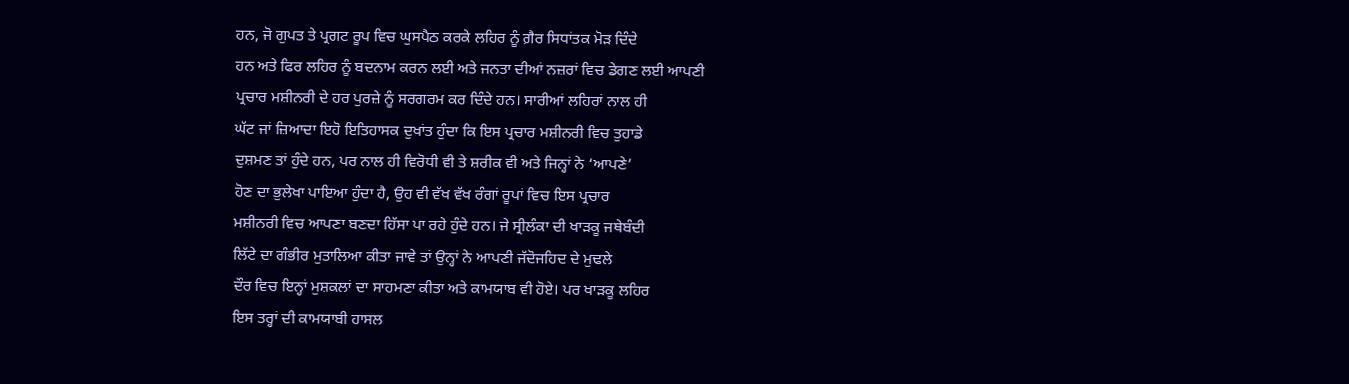ਹਨ, ਜੋ ਗੁਪਤ ਤੇ ਪ੍ਰਗਟ ਰੂਪ ਵਿਚ ਘੁਸਪੈਠ ਕਰਕੇ ਲਹਿਰ ਨੂੰ ਗ਼ੈਰ ਸਿਧਾਂਤਕ ਮੋੜ ਦਿੰਦੇ
ਹਨ ਅਤੇ ਫਿਰ ਲਹਿਰ ਨੂੰ ਬਦਨਾਮ ਕਰਨ ਲਈ ਅਤੇ ਜਨਤਾ ਦੀਆਂ ਨਜ਼ਰਾਂ ਵਿਚ ਡੇਗਣ ਲਈ ਆਪਣੀ
ਪ੍ਰਚਾਰ ਮਸ਼ੀਨਰੀ ਦੇ ਹਰ ਪੁਰਜ਼ੇ ਨੂੰ ਸਰਗਰਮ ਕਰ ਦਿੰਦੇ ਹਨ। ਸਾਰੀਆਂ ਲਹਿਰਾਂ ਨਾਲ ਹੀ
ਘੱਟ ਜਾਂ ਜ਼ਿਆਦਾ ਇਹੋ ਇਤਿਹਾਸਕ ਦੁਖਾਂਤ ਹੁੰਦਾ ਕਿ ਇਸ ਪ੍ਰਚਾਰ ਮਸ਼ੀਨਰੀ ਵਿਚ ਤੁਹਾਡੇ
ਦੁਸ਼ਮਣ ਤਾਂ ਹੁੰਦੇ ਹਨ, ਪਰ ਨਾਲ ਹੀ ਵਿਰੋਧੀ ਵੀ ਤੇ ਸ਼ਰੀਕ ਵੀ ਅਤੇ ਜਿਨ੍ਹਾਂ ਨੇ ‘ਆਪਣੇ’
ਹੋਣ ਦਾ ਭੁਲੇਖਾ ਪਾਇਆ ਹੁੰਦਾ ਹੈ, ਉਹ ਵੀ ਵੱਖ ਵੱਖ ਰੰਗਾਂ ਰੂਪਾਂ ਵਿਚ ਇਸ ਪ੍ਰਚਾਰ
ਮਸ਼ੀਨਰੀ ਵਿਚ ਆਪਣਾ ਬਣਦਾ ਹਿੱਸਾ ਪਾ ਰਹੇ ਹੁੰਦੇ ਹਨ। ਜੇ ਸ੍ਰੀਲੰਕਾ ਦੀ ਖਾੜਕੂ ਜਥੇਬੰਦੀ
ਲਿੱਟੇ ਦਾ ਗੰਭੀਰ ਮੁਤਾਲਿਆ ਕੀਤਾ ਜਾਵੇ ਤਾਂ ਉਨ੍ਹਾਂ ਨੇ ਆਪਣੀ ਜੱਦੋਜਹਿਦ ਦੇ ਮੁਢਲੇ
ਦੌਰ ਵਿਚ ਇਨ੍ਹਾਂ ਮੁਸ਼ਕਲਾਂ ਦਾ ਸਾਹਮਣਾ ਕੀਤਾ ਅਤੇ ਕਾਮਯਾਬ ਵੀ ਹੋਏ। ਪਰ ਖਾੜਕੂ ਲਹਿਰ
ਇਸ ਤਰ੍ਹਾਂ ਦੀ ਕਾਮਯਾਬੀ ਹਾਸਲ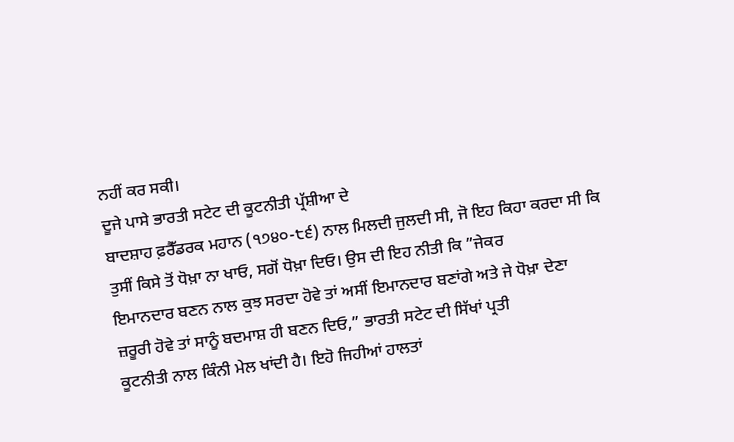ਨਹੀਂ ਕਰ ਸਕੀ।
ਦੂਜੇ ਪਾਸੇ ਭਾਰਤੀ ਸਟੇਟ ਦੀ ਕੂਟਨੀਤੀ ਪ੍ਰੱਸ਼ੀਆ ਦੇ
ਬਾਦਸ਼ਾਹ ਫ਼ਰੈੱਡਰਕ ਮਹਾਨ (੧੭੪੦-੮੬) ਨਾਲ ਮਿਲਦੀ ਜੁਲਦੀ ਸੀ, ਜੋ ਇਹ ਕਿਹਾ ਕਰਦਾ ਸੀ ਕਿ
ਤੁਸੀਂ ਕਿਸੇ ਤੋਂ ਧੋਖ਼ਾ ਨਾ ਖਾਓ, ਸਗੋਂ ਧੋਖ਼ਾ ਦਿਓ। ਉਸ ਦੀ ਇਹ ਨੀਤੀ ਕਿ ”ਜੇਕਰ
ਇਮਾਨਦਾਰ ਬਣਨ ਨਾਲ ਕੁਝ ਸਰਦਾ ਹੋਵੇ ਤਾਂ ਅਸੀਂ ਇਮਾਨਦਾਰ ਬਣਾਂਗੇ ਅਤੇ ਜੇ ਧੋਖ਼ਾ ਦੇਣਾ
ਜ਼ਰੂਰੀ ਹੋਵੇ ਤਾਂ ਸਾਨੂੰ ਬਦਮਾਸ਼ ਹੀ ਬਣਨ ਦਿਓ,” ਭਾਰਤੀ ਸਟੇਟ ਦੀ ਸਿੱਖਾਂ ਪ੍ਰਤੀ
ਕੂਟਨੀਤੀ ਨਾਲ ਕਿੰਨੀ ਮੇਲ ਖਾਂਦੀ ਹੈ। ਇਹੋ ਜਿਹੀਆਂ ਹਾਲਤਾਂ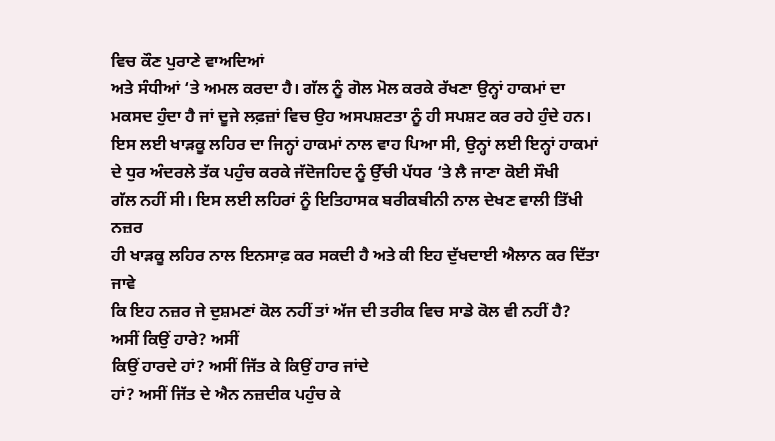ਵਿਚ ਕੌਣ ਪੁਰਾਣੇ ਵਾਅਦਿਆਂ
ਅਤੇ ਸੰਧੀਆਂ ‘ਤੇ ਅਮਲ ਕਰਦਾ ਹੈ। ਗੱਲ ਨੂੰ ਗੋਲ ਮੋਲ ਕਰਕੇ ਰੱਖਣਾ ਉਨ੍ਹਾਂ ਹਾਕਮਾਂ ਦਾ
ਮਕਸਦ ਹੁੰਦਾ ਹੈ ਜਾਂ ਦੂਜੇ ਲਫ਼ਜ਼ਾਂ ਵਿਚ ਉਹ ਅਸਪਸ਼ਟਤਾ ਨੂੰ ਹੀ ਸਪਸ਼ਟ ਕਰ ਰਹੇ ਹੁੰਦੇ ਹਨ।
ਇਸ ਲਈ ਖਾੜਕੂ ਲਹਿਰ ਦਾ ਜਿਨ੍ਹਾਂ ਹਾਕਮਾਂ ਨਾਲ ਵਾਹ ਪਿਆ ਸੀ, ਉਨ੍ਹਾਂ ਲਈ ਇਨ੍ਹਾਂ ਹਾਕਮਾਂ
ਦੇ ਧੁਰ ਅੰਦਰਲੇ ਤੱਕ ਪਹੁੰਚ ਕਰਕੇ ਜੱਦੋਜਹਿਦ ਨੂੰ ਉੱਚੀ ਪੱਧਰ ‘ਤੇ ਲੈ ਜਾਣਾ ਕੋਈ ਸੌਖੀ
ਗੱਲ ਨਹੀਂ ਸੀ। ਇਸ ਲਈ ਲਹਿਰਾਂ ਨੂੰ ਇਤਿਹਾਸਕ ਬਰੀਕਬੀਨੀ ਨਾਲ ਦੇਖਣ ਵਾਲੀ ਤਿੱਖੀ ਨਜ਼ਰ
ਹੀ ਖਾੜਕੂ ਲਹਿਰ ਨਾਲ ਇਨਸਾਫ਼ ਕਰ ਸਕਦੀ ਹੈ ਅਤੇ ਕੀ ਇਹ ਦੁੱਖਦਾਈ ਐਲਾਨ ਕਰ ਦਿੱਤਾ ਜਾਵੇ
ਕਿ ਇਹ ਨਜ਼ਰ ਜੇ ਦੁਸ਼ਮਣਾਂ ਕੋਲ ਨਹੀਂ ਤਾਂ ਅੱਜ ਦੀ ਤਰੀਕ ਵਿਚ ਸਾਡੇ ਕੋਲ ਵੀ ਨਹੀਂ ਹੈ?
ਅਸੀਂ ਕਿਉਂ ਹਾਰੇ? ਅਸੀਂ
ਕਿਉਂ ਹਾਰਦੇ ਹਾਂ? ਅਸੀਂ ਜਿੱਤ ਕੇ ਕਿਉਂ ਹਾਰ ਜਾਂਦੇ
ਹਾਂ? ਅਸੀਂ ਜਿੱਤ ਦੇ ਐਨ ਨਜ਼ਦੀਕ ਪਹੁੰਚ ਕੇ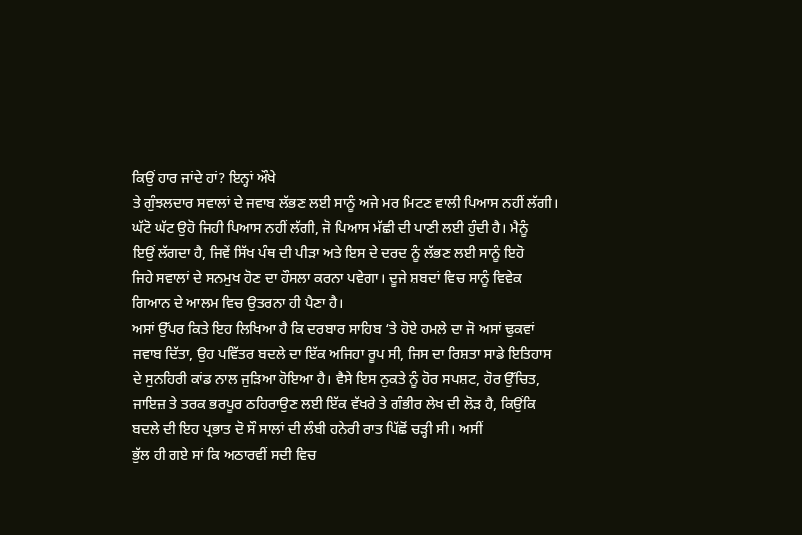ਕਿਉਂ ਹਾਰ ਜਾਂਦੇ ਹਾਂ? ਇਨ੍ਹਾਂ ਔਖੇ
ਤੇ ਗੁੰਝਲਦਾਰ ਸਵਾਲਾਂ ਦੇ ਜਵਾਬ ਲੱਭਣ ਲਈ ਸਾਨੂੰ ਅਜੇ ਮਰ ਮਿਟਣ ਵਾਲੀ ਪਿਆਸ ਨਹੀਂ ਲੱਗੀ।
ਘੱਟੋ ਘੱਟ ਉਹੋ ਜਿਹੀ ਪਿਆਸ ਨਹੀਂ ਲੱਗੀ, ਜੋ ਪਿਆਸ ਮੱਛੀ ਦੀ ਪਾਣੀ ਲਈ ਹੁੰਦੀ ਹੈ। ਮੈਨੂੰ
ਇਉਂ ਲੱਗਦਾ ਹੈ, ਜਿਵੇਂ ਸਿੱਖ ਪੰਥ ਦੀ ਪੀੜਾ ਅਤੇ ਇਸ ਦੇ ਦਰਦ ਨੂੰ ਲੱਭਣ ਲਈ ਸਾਨੂੰ ਇਹੋ
ਜਿਹੇ ਸਵਾਲਾਂ ਦੇ ਸਨਮੁਖ ਹੋਣ ਦਾ ਹੌਸਲਾ ਕਰਨਾ ਪਵੇਗਾ। ਦੂਜੇ ਸ਼ਬਦਾਂ ਵਿਚ ਸਾਨੂੰ ਵਿਵੇਕ
ਗਿਆਨ ਦੇ ਆਲਮ ਵਿਚ ਉਤਰਨਾ ਹੀ ਪੈਣਾ ਹੈ।
ਅਸਾਂ ਉੱਪਰ ਕਿਤੇ ਇਹ ਲਿਖਿਆ ਹੈ ਕਿ ਦਰਬਾਰ ਸਾਹਿਬ ‘ਤੇ ਹੋਏ ਹਮਲੇ ਦਾ ਜੋ ਅਸਾਂ ਢੁਕਵਾਂ
ਜਵਾਬ ਦਿੱਤਾ, ਉਹ ਪਵਿੱਤਰ ਬਦਲੇ ਦਾ ਇੱਕ ਅਜਿਹਾ ਰੂਪ ਸੀ, ਜਿਸ ਦਾ ਰਿਸ਼ਤਾ ਸਾਡੇ ਇਤਿਹਾਸ
ਦੇ ਸੁਨਹਿਰੀ ਕਾਂਡ ਨਾਲ ਜੁੜਿਆ ਹੋਇਆ ਹੈ। ਵੈਸੇ ਇਸ ਨੁਕਤੇ ਨੂੰ ਹੋਰ ਸਪਸ਼ਟ, ਹੋਰ ਉੱਚਿਤ,
ਜਾਇਜ਼ ਤੇ ਤਰਕ ਭਰਪੂਰ ਠਹਿਰਾਉਣ ਲਈ ਇੱਕ ਵੱਖਰੇ ਤੇ ਗੰਭੀਰ ਲੇਖ ਦੀ ਲੋੜ ਹੈ, ਕਿਉਂਕਿ
ਬਦਲੇ ਦੀ ਇਹ ਪ੍ਰਭਾਤ ਦੋ ਸੌ ਸਾਲਾਂ ਦੀ ਲੰਬੀ ਹਨੇਰੀ ਰਾਤ ਪਿੱਛੋਂ ਚੜ੍ਹੀ ਸੀ। ਅਸੀਂ
ਭੁੱਲ ਹੀ ਗਏ ਸਾਂ ਕਿ ਅਠਾਰਵੀਂ ਸਦੀ ਵਿਚ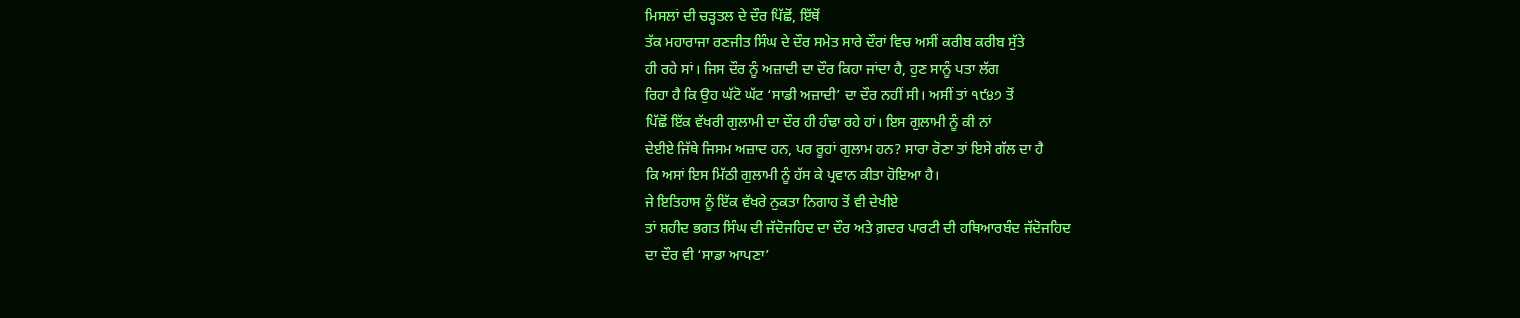ਮਿਸਲਾਂ ਦੀ ਚੜ੍ਹਤਲ ਦੇ ਦੌਰ ਪਿੱਛੋਂ, ਇੱਥੋਂ
ਤੱਕ ਮਹਾਰਾਜਾ ਰਣਜੀਤ ਸਿੰਘ ਦੇ ਦੌਰ ਸਮੇਤ ਸਾਰੇ ਦੌਰਾਂ ਵਿਚ ਅਸੀਂ ਕਰੀਬ ਕਰੀਬ ਸੁੱਤੇ
ਹੀ ਰਹੇ ਸਾਂ। ਜਿਸ ਦੌਰ ਨੂੰ ਅਜ਼ਾਦੀ ਦਾ ਦੌਰ ਕਿਹਾ ਜਾਂਦਾ ਹੈ, ਹੁਣ ਸਾਨੂੰ ਪਤਾ ਲੱਗ
ਰਿਹਾ ਹੈ ਕਿ ਉਹ ਘੱਟੋ ਘੱਟ ‘ਸਾਡੀ ਅਜ਼ਾਦੀ’ ਦਾ ਦੌਰ ਨਹੀਂ ਸੀ। ਅਸੀਂ ਤਾਂ ੧੯੪੭ ਤੋਂ
ਪਿੱਛੋਂ ਇੱਕ ਵੱਖਰੀ ਗੁਲਾਮੀ ਦਾ ਦੌਰ ਹੀ ਹੰਢਾ ਰਹੇ ਹਾਂ। ਇਸ ਗੁਲਾਮੀ ਨੂੰ ਕੀ ਨਾਂ
ਦੇਈਏ ਜਿੱਥੇ ਜਿਸਮ ਅਜ਼ਾਦ ਹਨ, ਪਰ ਰੂਹਾਂ ਗੁਲਾਮ ਹਨ? ਸਾਰਾ ਰੋਣਾ ਤਾਂ ਇਸੇ ਗੱਲ ਦਾ ਹੈ
ਕਿ ਅਸਾਂ ਇਸ ਮਿੱਠੀ ਗੁਲਾਮੀ ਨੂੰ ਹੱਸ ਕੇ ਪ੍ਰਵਾਨ ਕੀਤਾ ਹੋਇਆ ਹੈ।
ਜੇ ਇਤਿਹਾਸ ਨੂੰ ਇੱਕ ਵੱਖਰੇ ਨੁਕਤਾ ਨਿਗਾਹ ਤੋਂ ਵੀ ਦੇਖੀਏ
ਤਾਂ ਸ਼ਹੀਦ ਭਗਤ ਸਿੰਘ ਦੀ ਜੱਦੋਜਹਿਦ ਦਾ ਦੌਰ ਅਤੇ ਗ਼ਦਰ ਪਾਰਟੀ ਦੀ ਹਥਿਆਰਬੰਦ ਜੱਦੋਜਹਿਦ
ਦਾ ਦੌਰ ਵੀ ‘ਸਾਡਾ ਆਪਣਾ’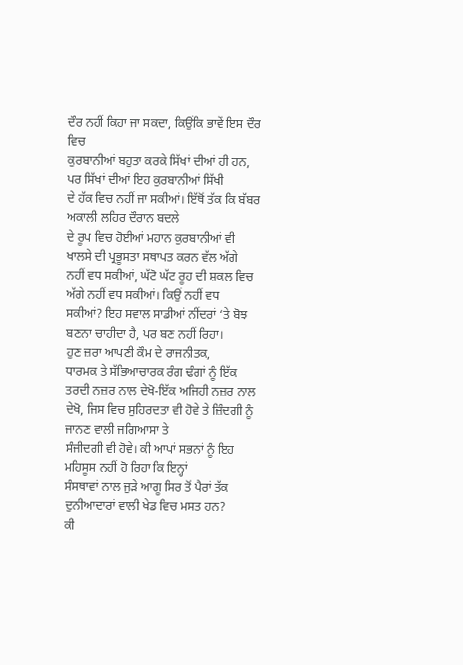ਦੌਰ ਨਹੀਂ ਕਿਹਾ ਜਾ ਸਕਦਾ, ਕਿਉਂਕਿ ਭਾਵੇਂ ਇਸ ਦੌਰ ਵਿਚ
ਕੁਰਬਾਨੀਆਂ ਬਹੁਤਾ ਕਰਕੇ ਸਿੱਖਾਂ ਦੀਆਂ ਹੀ ਹਨ, ਪਰ ਸਿੱਖਾਂ ਦੀਆਂ ਇਹ ਕੁਰਬਾਨੀਆਂ ਸਿੱਖੀ
ਦੇ ਹੱਕ ਵਿਚ ਨਹੀਂ ਜਾ ਸਕੀਆਂ। ਇੱਥੋਂ ਤੱਕ ਕਿ ਬੱਬਰ ਅਕਾਲੀ ਲਹਿਰ ਦੌਰਾਨ ਬਦਲੇ
ਦੇ ਰੂਪ ਵਿਚ ਹੋਈਆਂ ਮਹਾਨ ਕੁਰਬਾਨੀਆਂ ਵੀ ਖਾਲਸੇ ਦੀ ਪ੍ਰਭੂਸਤਾ ਸਥਾਪਤ ਕਰਨ ਵੱਲ ਅੱਗੇ
ਨਹੀਂ ਵਧ ਸਕੀਆਂ, ਘੱਟੋ ਘੱਟ ਰੂਹ ਦੀ ਸ਼ਕਲ ਵਿਚ ਅੱਗੇ ਨਹੀਂ ਵਧ ਸਕੀਆਂ। ਕਿਉਂ ਨਹੀਂ ਵਧ
ਸਕੀਆਂ? ਇਹ ਸਵਾਲ ਸਾਡੀਆਂ ਨੀਂਦਰਾਂ ‘ਤੇ ਬੋਝ ਬਣਨਾ ਚਾਹੀਦਾ ਹੈ, ਪਰ ਬਣ ਨਹੀਂ ਰਿਹਾ।
ਹੁਣ ਜ਼ਰਾ ਆਪਣੀ ਕੌਮ ਦੇ ਰਾਜਨੀਤਕ,
ਧਾਰਮਕ ਤੇ ਸੱਭਿਆਚਾਰਕ ਰੰਗ ਢੰਗਾਂ ਨੂੰ ਇੱਕ ਤਰਦੀ ਨਜ਼ਰ ਨਾਲ ਦੇਖੋ-ਇੱਕ ਅਜਿਹੀ ਨਜ਼ਰ ਨਾਲ
ਦੇਖੋ, ਜਿਸ ਵਿਚ ਸੁਹਿਰਦਤਾ ਵੀ ਹੋਵੇ ਤੇ ਜ਼ਿੰਦਗੀ ਨੂੰ ਜਾਨਣ ਵਾਲੀ ਜਗਿਆਸਾ ਤੇ
ਸੰਜੀਦਗੀ ਵੀ ਹੋਵੇ। ਕੀ ਆਪਾਂ ਸਭਨਾਂ ਨੂੰ ਇਹ ਮਹਿਸੂਸ ਨਹੀਂ ਹੋ ਰਿਹਾ ਕਿ ਇਨ੍ਹਾਂ
ਸੰਸਥਾਵਾਂ ਨਾਲ ਜੁੜੇ ਆਗੂ ਸਿਰ ਤੋਂ ਪੈਰਾਂ ਤੱਕ ਦੁਨੀਆਦਾਰਾਂ ਵਾਲੀ ਖੇਡ ਵਿਚ ਮਸਤ ਹਨ?
ਕੀ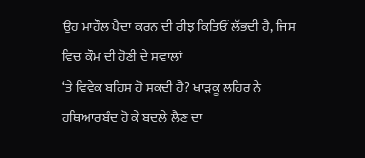ਉਹ ਮਾਹੌਲ ਪੈਦਾ ਕਰਨ ਦੀ ਰੀਝ ਕਿਤਿਓਂ ਲੱਭਦੀ ਹੈ, ਜਿਸ ਵਿਚ ਕੌਮ ਦੀ ਹੋਣੀ ਦੇ ਸਵਾਲਾਂ
‘ਤੇ ਵਿਵੇਕ ਬਹਿਸ ਹੋ ਸਕਦੀ ਹੈ? ਖਾੜਕੂ ਲਹਿਰ ਨੇ ਹਥਿਆਰਬੰਦ ਹੋ ਕੇ ਬਦਲੇ ਲੈਣ ਦਾ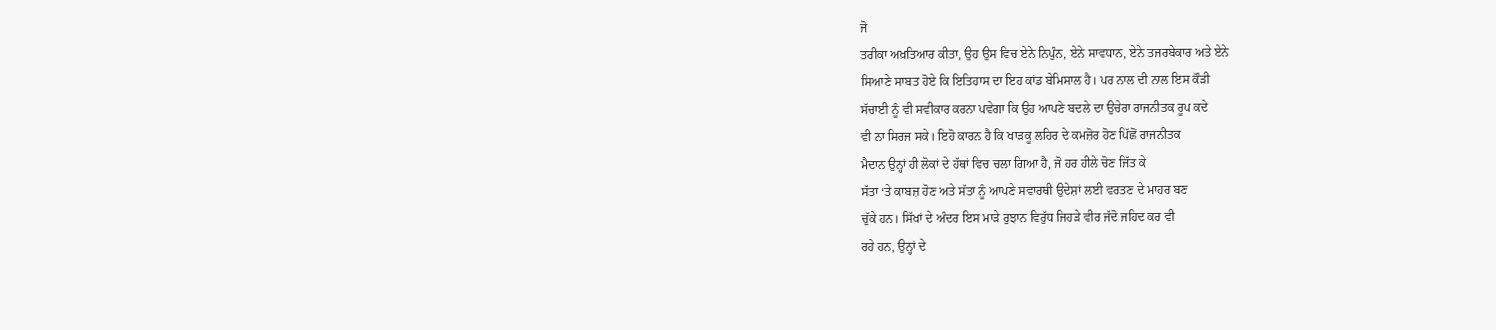ਜੋ
ਤਰੀਕਾ ਅਖ਼ਤਿਆਰ ਕੀਤਾ, ਉਹ ਉਸ ਵਿਚ ਏਨੇ ਨਿਪੁੰਨ, ਏਨੇ ਸਾਵਧਾਨ, ਏਨੇ ਤਜਰਬੇਕਾਰ ਅਤੇ ਏਨੇ
ਸਿਆਣੇ ਸਾਬਤ ਹੋਏ ਕਿ ਇਤਿਹਾਸ ਦਾ ਇਹ ਕਾਂਡ ਬੇਮਿਸਾਲ ਹੈ। ਪਰ ਨਾਲ ਦੀ ਨਾਲ ਇਸ ਕੌੜੀ
ਸੱਚਾਈ ਨੂੰ ਵੀ ਸਵੀਕਾਰ ਕਰਨਾ ਪਵੇਗਾ ਕਿ ਉਹ ਆਪਣੇ ਬਦਲੇ ਦਾ ਉਚੇਰਾ ਰਾਜਨੀਤਕ ਰੂਪ ਕਦੇ
ਵੀ ਨਾ ਸਿਰਜ ਸਕੇ। ਇਹੋ ਕਾਰਨ ਹੈ ਕਿ ਖਾੜਕੂ ਲਹਿਰ ਦੇ ਕਮਜ਼ੋਰ ਹੋਣ ਪਿੱਛੋਂ ਰਾਜਨੀਤਕ
ਮੈਦਾਨ ਉਨ੍ਹਾਂ ਹੀ ਲੋਕਾਂ ਦੇ ਹੱਥਾਂ ਵਿਚ ਚਲਾ ਗਿਆ ਹੈ, ਜੋ ਹਰ ਹੀਲੇ ਚੋਣ ਜਿੱਤ ਕੇ
ਸੱਤਾ ‘ਤੇ ਕਾਬਜ਼ ਹੋਣ ਅਤੇ ਸੱਤਾ ਨੂੰ ਆਪਣੇ ਸਵਾਰਥੀ ਉਦੇਸ਼ਾਂ ਲਈ ਵਰਤਣ ਦੇ ਮਾਹਰ ਬਣ
ਚੁੱਕੇ ਹਨ। ਸਿੱਖਾਂ ਦੇ ਅੰਦਰ ਇਸ ਮਾੜੇ ਰੁਝਾਨ ਵਿਰੁੱਧ ਜਿਹੜੇ ਵੀਰ ਜੱਦੋ ਜਹਿਦ ਕਰ ਵੀ
ਰਹੇ ਹਨ, ਉਨ੍ਹਾਂ ਦੇ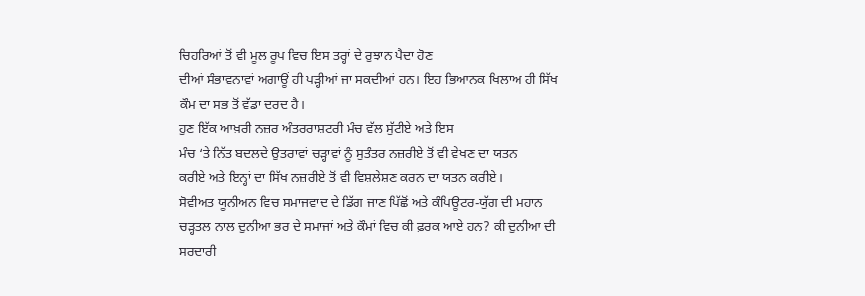ਚਿਹਰਿਆਂ ਤੋਂ ਵੀ ਮੂਲ ਰੂਪ ਵਿਚ ਇਸ ਤਰ੍ਹਾਂ ਦੇ ਰੁਝਾਨ ਪੈਦਾ ਹੋਣ
ਦੀਆਂ ਸੰਭਾਵਨਾਵਾਂ ਅਗਾਊਂ ਹੀ ਪੜ੍ਹੀਆਂ ਜਾ ਸਕਦੀਆਂ ਹਨ। ਇਹ ਭਿਆਨਕ ਖਿਲਾਅ ਹੀ ਸਿੱਖ
ਕੌਮ ਦਾ ਸਭ ਤੋਂ ਵੱਡਾ ਦਰਦ ਹੈ।
ਹੁਣ ਇੱਕ ਆਖ਼ਰੀ ਨਜ਼ਰ ਅੰਤਰਰਾਸ਼ਟਰੀ ਮੰਚ ਵੱਲ ਸੁੱਟੀਏ ਅਤੇ ਇਸ
ਮੰਚ ‘ਤੇ ਨਿੱਤ ਬਦਲਦੇ ਉਤਰਾਵਾਂ ਚੜ੍ਹਾਵਾਂ ਨੂੰ ਸੁਤੰਤਰ ਨਜ਼ਰੀਏ ਤੋਂ ਵੀ ਵੇਖਣ ਦਾ ਯਤਨ
ਕਰੀਏ ਅਤੇ ਇਨ੍ਹਾਂ ਦਾ ਸਿੱਖ ਨਜ਼ਰੀਏ ਤੋਂ ਵੀ ਵਿਸ਼ਲੇਸ਼ਣ ਕਰਨ ਦਾ ਯਤਨ ਕਰੀਏ।
ਸੋਵੀਅਤ ਯੂਨੀਅਨ ਵਿਚ ਸਮਾਜਵਾਦ ਦੇ ਡਿੱਗ ਜਾਣ ਪਿੱਛੋਂ ਅਤੇ ਕੰਪਿਊਟਰ-ਯੁੱਗ ਦੀ ਮਹਾਨ
ਚੜ੍ਹਤਲ ਨਾਲ ਦੁਨੀਆ ਭਰ ਦੇ ਸਮਾਜਾਂ ਅਤੇ ਕੌਮਾਂ ਵਿਚ ਕੀ ਫ਼ਰਕ ਆਏ ਹਨ? ਕੀ ਦੁਨੀਆ ਦੀ
ਸਰਦਾਰੀ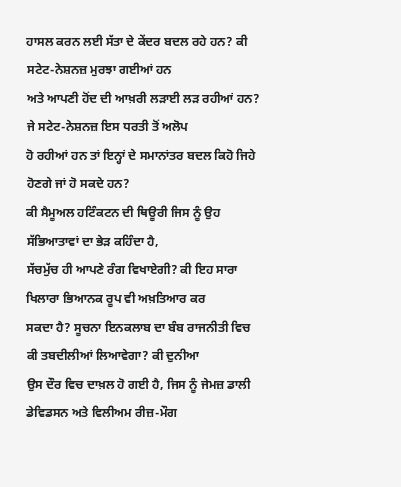ਹਾਸਲ ਕਰਨ ਲਈ ਸੱਤਾ ਦੇ ਕੇਂਦਰ ਬਦਲ ਰਹੇ ਹਨ? ਕੀ ਸਟੇਟ-ਨੇਸ਼ਨਜ਼ ਮੁਰਝਾ ਗਈਆਂ ਹਨ
ਅਤੇ ਆਪਣੀ ਹੋਂਦ ਦੀ ਆਖ਼ਰੀ ਲੜਾਈ ਲੜ ਰਹੀਆਂ ਹਨ? ਜੇ ਸਟੇਟ-ਨੇਸ਼ਨਜ਼ ਇਸ ਧਰਤੀ ਤੋਂ ਅਲੋਪ
ਹੋ ਰਹੀਆਂ ਹਨ ਤਾਂ ਇਨ੍ਹਾਂ ਦੇ ਸਮਾਨਾਂਤਰ ਬਦਲ ਕਿਹੋ ਜਿਹੇ ਹੋਣਗੇ ਜਾਂ ਹੋ ਸਕਦੇ ਹਨ?
ਕੀ ਸੈਮੂਅਲ ਹਟਿੰਕਟਨ ਦੀ ਥਿਊਰੀ ਜਿਸ ਨੂੰ ਉਹ ਸੱਭਿਆਤਾਵਾਂ ਦਾ ਭੇੜ ਕਹਿੰਦਾ ਹੈ,
ਸੱਚਮੁੱਚ ਹੀ ਆਪਣੇ ਰੰਗ ਵਿਖਾਏਗੀ? ਕੀ ਇਹ ਸਾਰਾ ਖਿਲਾਰਾ ਭਿਆਨਕ ਰੂਪ ਵੀ ਅਖ਼ਤਿਆਰ ਕਰ
ਸਕਦਾ ਹੈ? ਸੂਚਨਾ ਇਨਕਲਾਬ ਦਾ ਬੰਬ ਰਾਜਨੀਤੀ ਵਿਚ ਕੀ ਤਬਦੀਲੀਆਂ ਲਿਆਵੇਗਾ? ਕੀ ਦੁਨੀਆ
ਉਸ ਦੌਰ ਵਿਚ ਦਾਖ਼ਲ ਹੋ ਗਈ ਹੈ, ਜਿਸ ਨੂੰ ਜੇਮਜ਼ ਡਾਲੀ ਡੇਵਿਡਸਨ ਅਤੇ ਵਿਲੀਅਮ ਰੀਜ਼-ਮੌਗ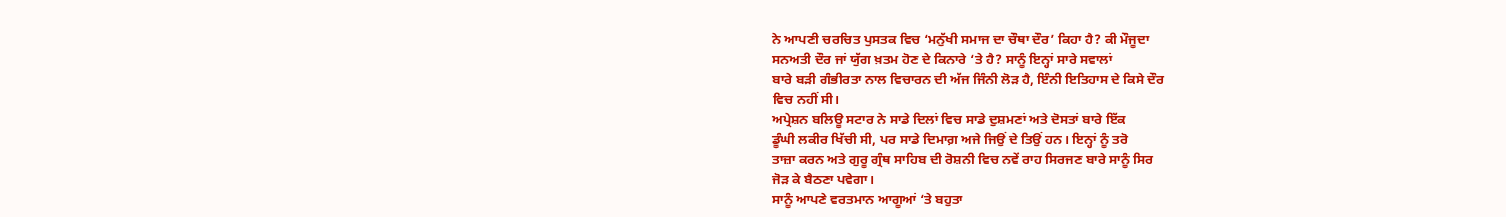ਨੇ ਆਪਣੀ ਚਰਚਿਤ ਪੁਸਤਕ ਵਿਚ ‘ਮਨੁੱਖੀ ਸਮਾਜ ਦਾ ਚੌਥਾ ਦੌਰ’ ਕਿਹਾ ਹੈ? ਕੀ ਮੌਜੂਦਾ
ਸਨਅਤੀ ਦੌਰ ਜਾਂ ਯੁੱਗ ਖ਼ਤਮ ਹੋਣ ਦੇ ਕਿਨਾਰੇ ‘ਤੇ ਹੈ? ਸਾਨੂੰ ਇਨ੍ਹਾਂ ਸਾਰੇ ਸਵਾਲਾਂ
ਬਾਰੇ ਬੜੀ ਗੰਭੀਰਤਾ ਨਾਲ ਵਿਚਾਰਨ ਦੀ ਅੱਜ ਜਿੰਨੀ ਲੋੜ ਹੈ, ਇੰਨੀ ਇਤਿਹਾਸ ਦੇ ਕਿਸੇ ਦੌਰ
ਵਿਚ ਨਹੀਂ ਸੀ।
ਅਪ੍ਰੇਸ਼ਨ ਬਲਿਊ ਸਟਾਰ ਨੇ ਸਾਡੇ ਦਿਲਾਂ ਵਿਚ ਸਾਡੇ ਦੁਸ਼ਮਣਾਂ ਅਤੇ ਦੋਸਤਾਂ ਬਾਰੇ ਇੱਕ
ਡੂੰਘੀ ਲਕੀਰ ਖਿੱਚੀ ਸੀ, ਪਰ ਸਾਡੇ ਦਿਮਾਗ਼ ਅਜੇ ਜਿਉਂ ਦੇ ਤਿਉਂ ਹਨ। ਇਨ੍ਹਾਂ ਨੂੰ ਤਰੋ
ਤਾਜ਼ਾ ਕਰਨ ਅਤੇ ਗੁਰੂ ਗ੍ਰੰਥ ਸਾਹਿਬ ਦੀ ਰੋਸ਼ਨੀ ਵਿਚ ਨਵੇਂ ਰਾਹ ਸਿਰਜਣ ਬਾਰੇ ਸਾਨੂੰ ਸਿਰ
ਜੋੜ ਕੇ ਬੈਠਣਾ ਪਵੇਗਾ।
ਸਾਨੂੰ ਆਪਣੇ ਵਰਤਮਾਨ ਆਗੂਆਂ ‘ਤੇ ਬਹੁਤਾ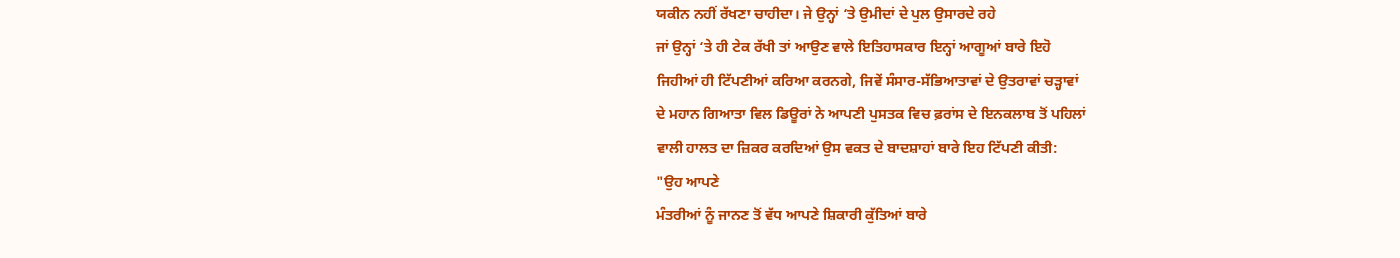ਯਕੀਨ ਨਹੀਂ ਰੱਖਣਾ ਚਾਹੀਦਾ। ਜੇ ਉਨ੍ਹਾਂ ‘ਤੇ ਉਮੀਦਾਂ ਦੇ ਪੁਲ ਉਸਾਰਦੇ ਰਹੇ
ਜਾਂ ਉਨ੍ਹਾਂ ‘ਤੇ ਹੀ ਟੇਕ ਰੱਖੀ ਤਾਂ ਆਉਣ ਵਾਲੇ ਇਤਿਹਾਸਕਾਰ ਇਨ੍ਹਾਂ ਆਗੂਆਂ ਬਾਰੇ ਇਹੋ
ਜਿਹੀਆਂ ਹੀ ਟਿੱਪਣੀਆਂ ਕਰਿਆ ਕਰਨਗੇ, ਜਿਵੇਂ ਸੰਸਾਰ-ਸੱਭਿਆਤਾਵਾਂ ਦੇ ਉਤਰਾਵਾਂ ਚੜ੍ਹਾਵਾਂ
ਦੇ ਮਹਾਨ ਗਿਆਤਾ ਵਿਲ ਡਿਊਰਾਂ ਨੇ ਆਪਣੀ ਪੁਸਤਕ ਵਿਚ ਫ਼ਰਾਂਸ ਦੇ ਇਨਕਲਾਬ ਤੋਂ ਪਹਿਲਾਂ
ਵਾਲੀ ਹਾਲਤ ਦਾ ਜ਼ਿਕਰ ਕਰਦਿਆਂ ਉਸ ਵਕਤ ਦੇ ਬਾਦਸ਼ਾਹਾਂ ਬਾਰੇ ਇਹ ਟਿੱਪਣੀ ਕੀਤੀ:
"ਉਹ ਆਪਣੇ
ਮੰਤਰੀਆਂ ਨੂੰ ਜਾਨਣ ਤੋਂ ਵੱਧ ਆਪਣੇ ਸ਼ਿਕਾਰੀ ਕੁੱਤਿਆਂ ਬਾਰੇ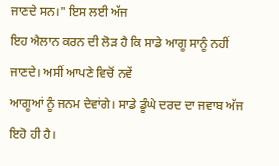ਜਾਣਦੇ ਸਨ।" ਇਸ ਲਈ ਅੱਜ
ਇਹ ਐਲਾਨ ਕਰਨ ਦੀ ਲੋੜ ਹੈ ਕਿ ਸਾਡੇ ਆਗੂ ਸਾਨੂੰ ਨਹੀਂ ਜਾਣਦੇ। ਅਸੀਂ ਆਪਣੇ ਵਿਚੋਂ ਨਵੇਂ
ਆਗੂਆਂ ਨੂੰ ਜਨਮ ਦੇਵਾਂਗੇ। ਸਾਡੇ ਡੂੰਘੇ ਦਰਦ ਦਾ ਜਵਾਬ ਅੱਜ ਇਹੋ ਹੀ ਹੈ।